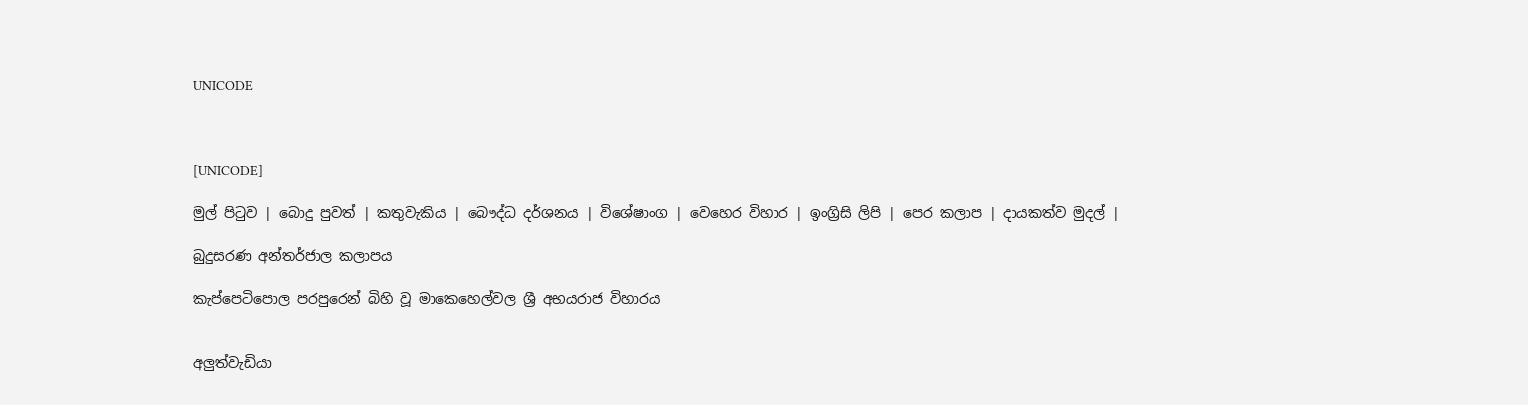UNICODE



[UNICODE]

මුල් පිටුව | බොදු පුවත් | කතුවැකිය | බෞද්ධ දර්ශනය | විශේෂාංග | වෙහෙර විහාර | ඉංග්‍රිසි ලිපි | පෙර කලාප | දායකත්ව මුදල් |

බුදුසරණ අන්තර්ජාල කලාපය

කැප්පෙටිපොල පරපුරෙන් බිහි වූ මාකෙහෙල්වල ශ්‍රී අභයරාජ විහාරය


අලුත්වැඩියා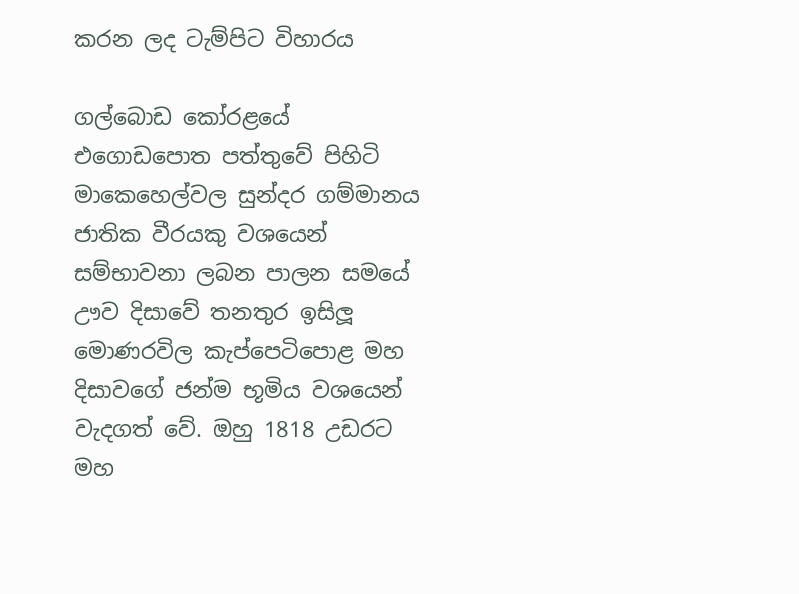කරන ලද ටැම්පිට විහාරය

ගල්බොඩ කෝරළයේ එගොඩපොත පත්තුවේ පිහිටි මාකෙහෙල්වල සුන්දර ගම්මානය ජාතික වීරයකු වශයෙන් සම්භාවනා ලබන පාලන සමයේ ඌව දිසාවේ තනතුර ඉසිලූ මොණරවිල කැප්පෙටිපොළ මහ දිසාවගේ ජන්ම භූමිය වශයෙන් වැදගත් වේ. ඔහු 1818 උඩරට මහ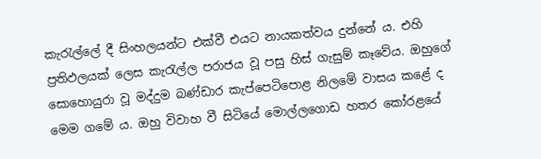කැරැල්ලේ දී සිංහලයන්ට එක්වී එයට නායකත්වය දුන්නේ ය. එහි ප්‍රතිඵලයක් ලෙස කැරැල්ල පරාජය වූ පසු හිස් ගැසුම් කෑවේය. ඔහුගේ සොහොයුරා වූ මද්දුම බණ්ඩාර කැප්පෙටිපොළ නිලමේ වාසය කළේ ද මෙම ගමේ ය. ඔහු විවාහ වී සිටියේ මොල්ලගොඩ හතර කෝරළයේ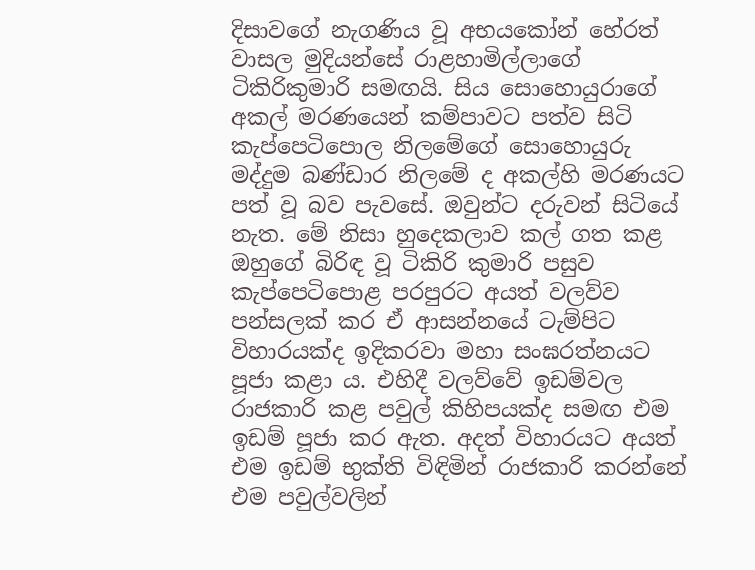දිසාවගේ නැගණිය වූ අභයකෝන් හේරත් වාසල මුදියන්සේ රාළහාමිල්ලාගේ ටිකිරිකුමාරි සමඟයි. සිය සොහොයුරාගේ අකල් මරණයෙන් කම්පාවට පත්ව සිටි කැප්පෙටිපොල නිලමේගේ සොහොයුරු මද්දුම බණ්ඩාර නිලමේ ද අකල්හි මරණයට පත් වූ බව පැවසේ. ඔවුන්ට දරුවන් සිටියේ නැත. මේ නිසා හුදෙකලාව කල් ගත කළ ඔහුගේ බිරිඳ වූ ටිකිරි කුමාරි පසුව කැප්පෙටිපොළ පරපුරට අයත් වලව්ව පන්සලක් කර ඒ ආසන්නයේ ටැම්පිට විහාරයක්ද ඉදිකරවා මහා සංඝරත්නයට පූජා කළා ය. එහිදී වලව්වේ ඉඩම්වල රාජකාරි කළ පවුල් කිහිපයක්ද සමඟ එම ඉඩම් පූජා කර ඇත. අදත් විහාරයට අයත් එම ඉඩම් භුක්ති විඳිමින් රාජකාරි කරන්නේ එම පවුල්වලින්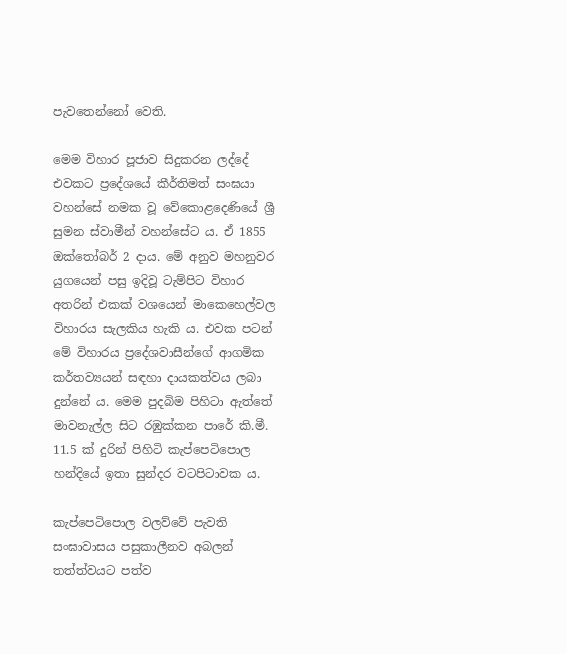පැවතෙන්නෝ වෙති.

මෙම විහාර පූජාව සිදුකරන ලද්දේ එවකට ප්‍රදේශයේ කීර්තිමත් සංඝයා වහන්සේ නමක වූ වේකොළදෙණියේ ශ්‍රී සුමන ස්වාමීන් වහන්සේට ය. ඒ 1855 ඔක්තෝබර් 2 දාය. මේ අනුව මහනුවර යුගයෙන් පසු ඉදිවූ ටැම්පිට විහාර අතරින් එකක් වශයෙන් මාකෙහෙල්වල විහාරය සැලකිය හැකි ය. එවක පටන් මේ විහාරය ප්‍රදේශවාසීන්ගේ ආගමික කර්තව්‍යයන් සඳහා දායකත්වය ලබා දුන්නේ ය. මෙම පුදබිම පිහිටා ඇත්තේ මාවනැල්ල සිට රඹුක්කන පාරේ කි.මී. 11.5 ක් දුරින් පිහිටි කැප්පෙටිපොල හන්දියේ ඉතා සුන්දර වටපිටාවක ය.

කැප්පෙටිපොල වලව්වේ පැවති සංඝාවාසය පසුකාලීනව අබලන් තත්ත්වයට පත්ව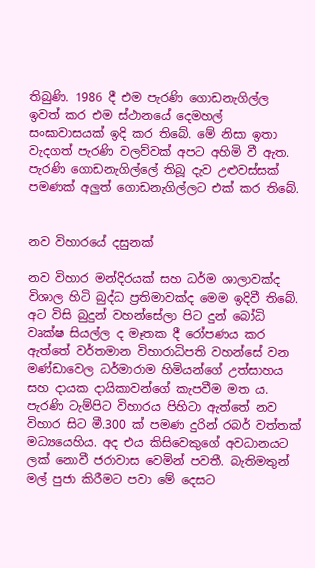තිබුණි. 1986 දී එම පැරණි ගොඩනැගිල්ල ඉවත් කර එම ස්ථානයේ දෙමහල් සංඝාවාසයක් ඉදි කර තිබේ. මේ නිසා ඉතා වැදගත් පැරණි වලව්වක් අපට අහිමි වී ඇත. පැරණි ගොඩනැගිල්ලේ තිබූ දැව උළුවස්සක් පමණක් අලුත් ගොඩනැගිල්ලට එක් කර තිබේ.


නව විහාරයේ දසුනක්

නව විහාර මන්දිරයක් සහ ධර්ම ශාලාවක්ද විශාල හිටි බුද්ධ ප්‍රතිමාවක්ද මෙම ඉදිවී තිබේ. අට විසි බුදුන් වහන්සේලා පිට දුන් බෝධි වෘක්ෂ සියල්ල ද මෑතක දී රෝපණය කර ඇත්තේ වර්තමාන විහාරාධිපති වහන්සේ වන මණ්ඩාවෙල ධර්මාරාම හිමියන්ගේ උත්සාහය සහ දායක දායිකාවන්ගේ කැපවීම මත ය. පැරණි ටැම්පිට විහාරය පිහිටා ඇත්තේ නව විහාර සිට මී.300 ක් පමණ දුරින් රබර් වත්තක් මධ්‍යයෙහිය. අද එය කිසිවෙකුගේ අවධානයට ලක් නොවී ජරාවාස වෙමින් පවතී. බැතිමතුන් මල් පුජා කිරීමට පවා මේ දෙසට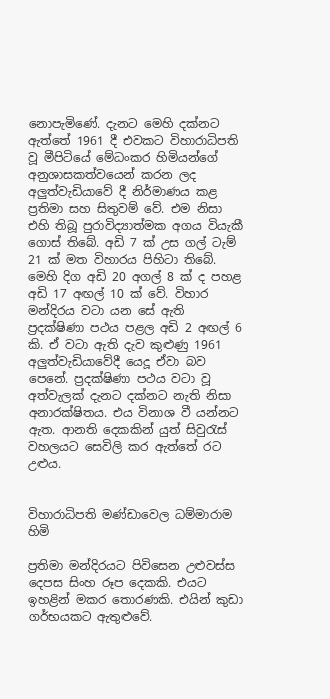නොපැමිණේ. දැනට මෙහි දක්නට ඇත්තේ 1961 දී එවකට විහාරාධිපති වූ මීපිටියේ මේධංකර හිමියන්ගේ අනුශාසකත්වයෙන් කරන ලද අලුත්වැඩියාවේ දී නිර්මාණය කළ ප්‍රතිමා සහ සිතුවම් වේ. එම නිසා එහි තිබූ පුරාවිද්‍යාත්මක අගය වියැකී ගොස් තිබේ. අඩි 7 ක් උස ගල් ටැම් 21 ක් මත විහාරය පිහිටා තිබේ. මෙහි දිග අඩි 20 අගල් 8 ක් ද පහළ අඩි 17 අඟල් 10 ක් වේ. විහාර මන්දිරය වටා යන සේ ඇති ප්‍රදක්ෂිණා පථය පළල අඩි 2 අඟල් 6 කි. ඒ වටා ඇති දැව කුළුණු 1961 අලුත්වැඩියාවේදී යෙදූ ඒවා බව පෙනේ. ප්‍රදක්ෂිණා පථය වටා වූ අත්වැලක් දැනට දක්නට නැති නිසා අනාරක්ෂිතය. එය විනාශ වී යන්නට ඇත. ආනති දෙකකින් යුත් සිවුරැස් වහලයට සෙවිලි කර ඇත්තේ රට උළුය.


විහාරාධිපති මණ්ඩාවෙල ධම්මාරාම හිමි

ප්‍රතිමා මන්දිරයට පිවිසෙන උළුවස්ස දෙපස සිංහ රූප දෙකකි. එයට ඉහළින් මකර තොරණකි. එයින් කුඩා ගර්භයකට ඇතුළුවේ.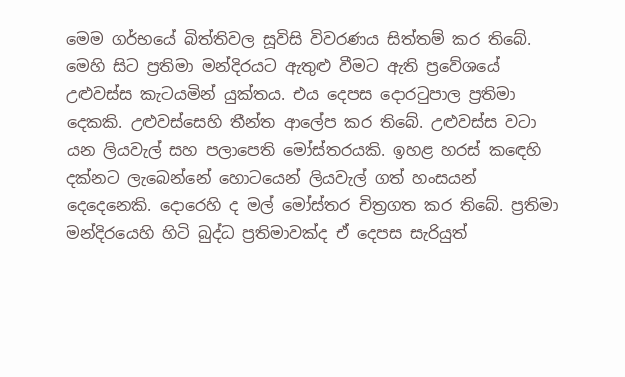මෙම ගර්භයේ බිත්තිවල සූවිසි විවරණය සිත්තම් කර තිබේ. මෙහි සිට ප්‍රතිමා මන්දිරයට ඇතුළු වීමට ඇති ප්‍රවේශයේ උළුවස්ස කැටයමින් යුක්තය. එය දෙපස දොරටුපාල ප්‍රතිමා දෙකකි. උළුවස්සෙහි තීන්ත ආලේප කර තිබේ. උළුවස්ස වටා යන ලියවැල් සහ පලාපෙති මෝස්තරයකි. ඉහළ හරස් කඳෙහි දක්නට ලැබෙන්නේ හොටයෙන් ලියවැල් ගත් හංසයන් දෙදෙනෙකි. දොරෙහි ද මල් මෝස්තර චිත්‍රගත කර තිබේ. ප්‍රතිමා මන්දිරයෙහි හිටි බුද්ධ ප්‍රතිමාවක්ද ඒ දෙපස සැරියුත්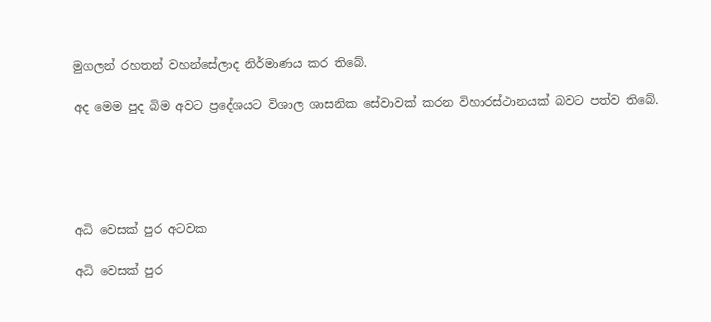මුගලන් රහතන් වහන්සේලාද නිර්මාණය කර තිබේ.

අද මෙම පුද බිම අවට ප්‍රදේශයට විශාල ශාසනික සේවාවක් කරන විහාරස්ථානයක් බවට පත්ව තිබේ.





අධි වෙසක් පුර අටවක

අධි වෙසක් පුර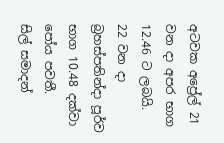අටවක අප්‍රේල් 21 වන දා අපර භාග 12.46 ට ලබයි.
22 වන දා බ්‍රහස්පතින්දා පූර්ව භාග 10.48 දක්වා පෝය පවතී.
සිල් සමාදන්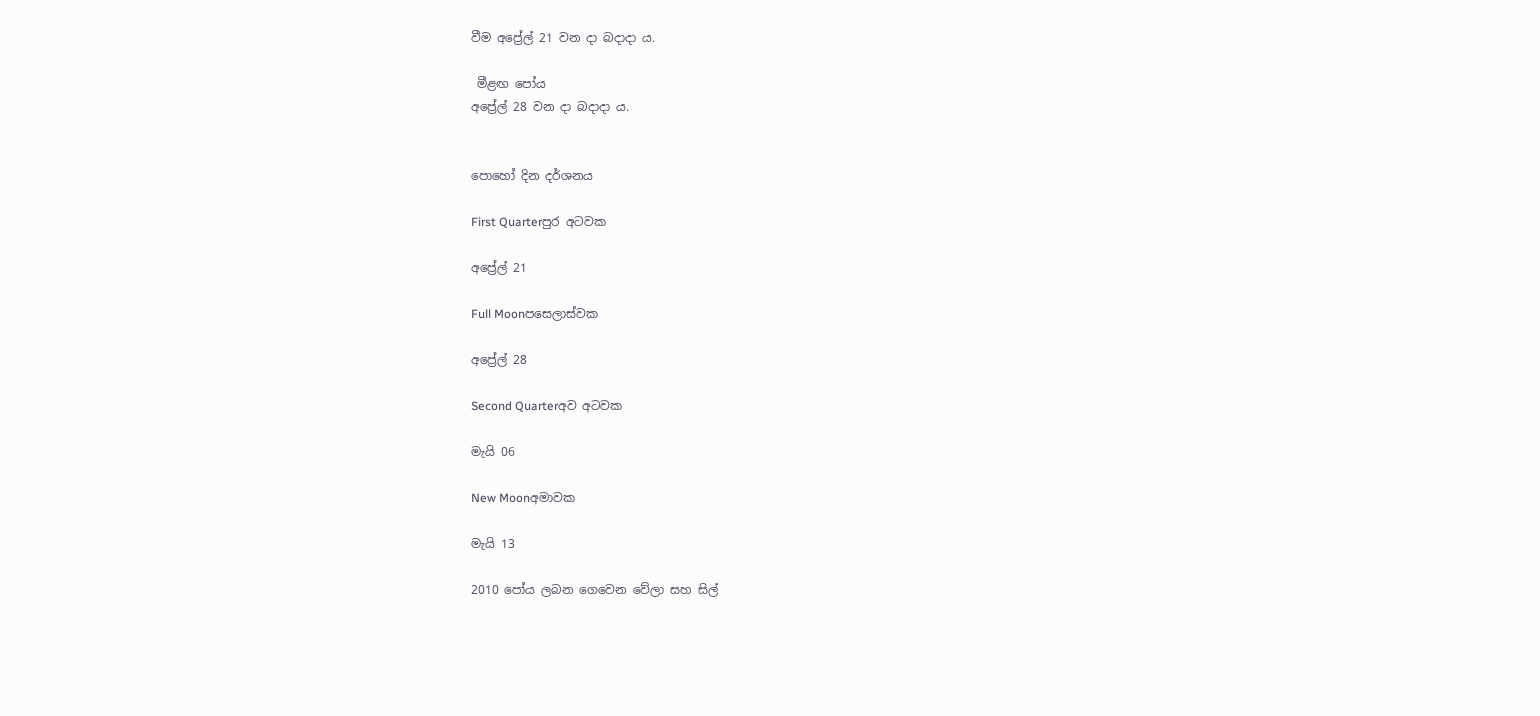වීම අප්‍රේල් 21 වන දා බදාදා ය.

 මීළඟ පෝය
අප්‍රේල් 28 වන දා බදාදා ය.


පොහෝ දින දර්ශනය

First Quarterපුර අටවක

අප්‍රේල් 21

Full Moonපසෙලාස්වක

අප්‍රේල් 28

Second Quarterඅව අටවක

මැයි 06

New Moonඅමාවක

මැයි 13

2010 පෝය ලබන ගෙවෙන වේලා සහ සිල්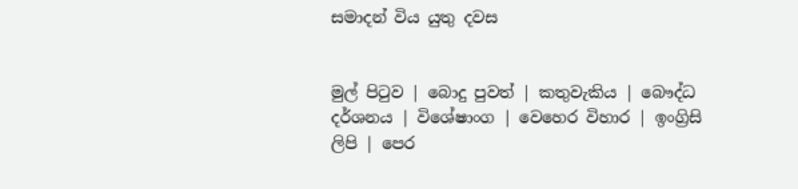සමාදන් විය යුතු දවස


මුල් පිටුව | බොදු පුවත් | කතුවැකිය | බෞද්ධ දර්ශනය | විශේෂාංග | වෙහෙර විහාර | ඉංග්‍රිසි ලිපි | පෙර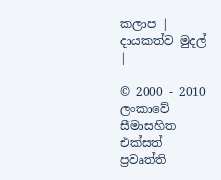කලාප | දායකත්ව මුදල් |

© 2000 - 2010 ලංකාවේ සීමාසහිත එක්සත් ප්‍රවෘත්ති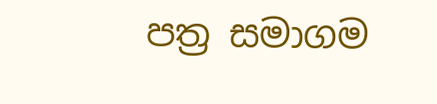පත්‍ර සමාගම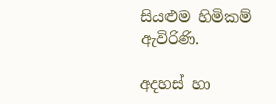සියළුම හිමිකම් ඇවිරිණි.

අදහස් හා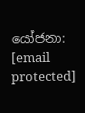යෝජනා: [email protected]